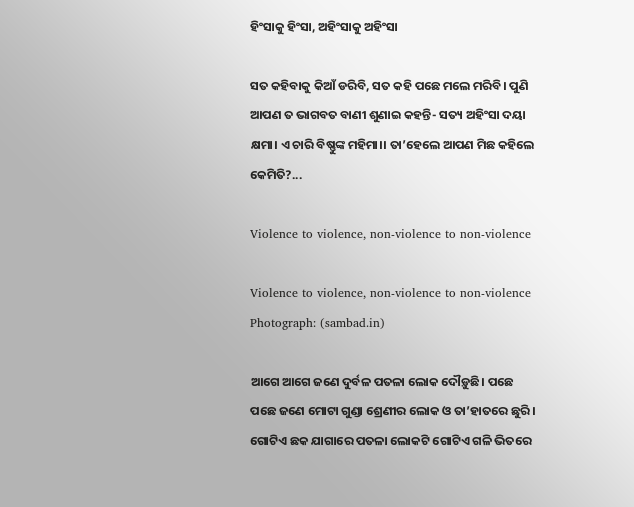ହିଂସାକୁ ହିଂସା, ଅହିଂସାକୁ ଅହିଂସା

ସତ କହିବାକୁ କିଆଁ ଡରିବି, ସତ କହି ପଛେ ମଲେ ମରିବି। ପୁଣି ଆପଣ ତ ଭାଗବତ ବାଣୀ ଶୁଣାଇ କହନ୍ତି- ସତ୍ୟ ଅହିଂସା ଦୟା କ୍ଷମା। ଏ ଚାରି ବିଷ୍ଣୁଙ୍କ ମହିମା।। ତା’ହେଲେ ଆପଣ ମିଛ କହିଲେ କେମିତି?...

Violence to violence, non-violence to non-violence

Violence to violence, non-violence to non-violence Photograph: (sambad.in)

ଆଗେ ଆଗେ ଜଣେ ଦୁର୍ବଳ ପତଳା ଲୋକ ଦୌଡ଼ୁଛି। ପଛେ ପଛେ ଜଣେ ମୋଟା ଗୁଣ୍ଡା ଶ୍ରେଣୀର ଲୋକ ଓ ତା’ହାତରେ ଛୁରି। ଗୋଟିଏ ଛକ ଯାଗାରେ ପତଳା ଲୋକଟି ଗୋଟିଏ ଗଳି ଭିତରେ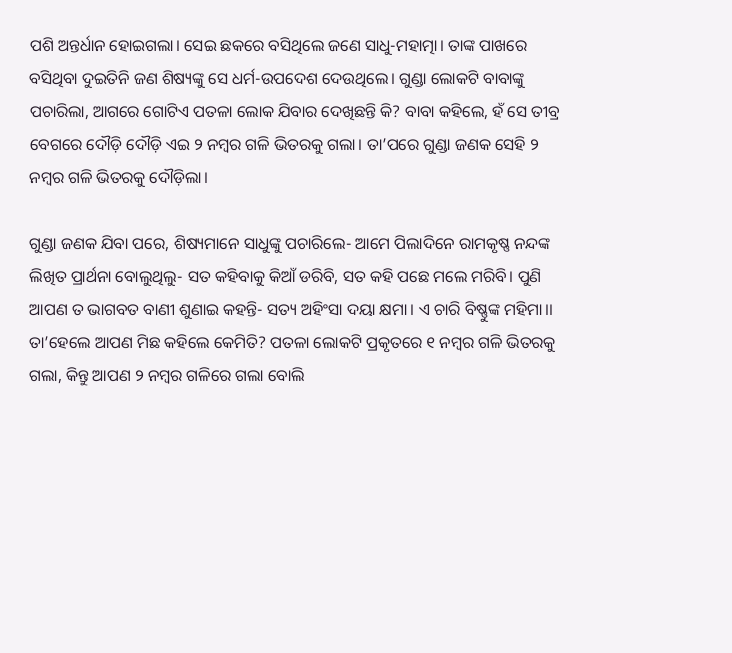ପଶି ଅନ୍ତର୍ଧାନ ହୋଇଗଲା। ସେଇ ଛକରେ ବସିଥିଲେ ଜଣେ ସାଧୁ-ମହାତ୍ମା। ତାଙ୍କ ପାଖରେ ବସିଥିବା ଦୁଇତିନି ଜଣ ଶିଷ୍ୟଙ୍କୁ ସେ ଧର୍ମ-ଉପଦେଶ ଦେଉଥିଲେ। ଗୁଣ୍ଡା ଲୋକଟି ବାବାଙ୍କୁ ପଚାରିଲା, ଆଗରେ ଗୋଟିଏ ପତଳା ଲୋକ ଯିବାର ଦେଖିଛନ୍ତି କି? ବାବା କହିଲେ, ହଁ ସେ ତୀବ୍ର ବେଗରେ ଦୌଡ଼ି ଦୌଡ଼ି ଏଇ ୨ ନମ୍ବର ଗଳି ଭିତରକୁ ଗ‌ଲା। ତା’ପରେ ଗୁଣ୍ଡା ଜଣକ ସେହି ୨ ନମ୍ବର ଗଳି ଭିତରକୁ ଦୌଡ଼ିଲା।

ଗୁଣ୍ଡା ଜଣକ ଯିବା ପରେ, ଶିଷ୍ୟମାନେ ସାଧୁଙ୍କୁ ପଚାରିଲେ- ଆମେ ପିଲାଦିନେ ରାମକୃଷ୍ଣ ନନ୍ଦଙ୍କ ଲିଖିତ ପ୍ରାର୍ଥନା ବୋଲୁଥିଲୁ- ସତ କହିବାକୁ କିଆଁ ଡରିବି, ସତ କହି ପଛେ ମଲେ ମରିବି। ପୁଣି ଆପଣ ତ ଭାଗବତ ବାଣୀ ଶୁଣାଇ କହନ୍ତି- ସତ୍ୟ ଅହିଂସା ଦୟା କ୍ଷମା। ଏ ଚାରି ବିଷ୍ଣୁଙ୍କ ମହିମା।। ତା’ହେଲେ ଆପଣ ମିଛ କହିଲେ କେମିତି? ପତଳା ଲୋକଟି ପ୍ରକୃତରେ ୧ ନମ୍ବର ଗଳି ଭିତରକୁ ଗଲା, କିନ୍ତୁ ଆପଣ ୨ ନମ୍ବର ଗଳିରେ ଗଲା ବୋଲି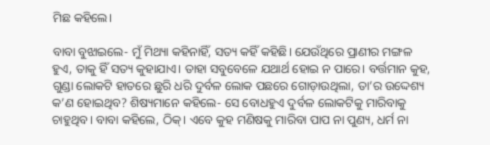ମିଛ କହିଲେ।

ବାବା ବୁଝାଇଲେ- ମୁଁ ମିଥ୍ୟା କହିନାହିଁ, ସତ୍ୟ କହିଁ କହିଛି। ଯେଉଁଥିରେ ପ୍ରାଣୀର ମଙ୍ଗଳ ହୁଏ, ତାକୁ ହିଁ ସତ୍ୟ କୁହାଯାଏ। ତାହା ସବୁବେଳେ ଯଥାର୍ଥ ହୋଇ ନ ପାରେ। ବର୍ତ୍ତମାନ କୁହ, ଗୁଣ୍ଡା ଲୋକଟି ହାତରେ ଛୁରି ଧରି ଦୁର୍ବଳ ଲୋକ ପଛରେ ଗୋଡ଼ାଉଥିଲା, ତା’ର ଉଦ୍ଦେଶ୍ୟ କ’ଣ ହୋଇଥିବ? ଶିଷ୍ୟମାନେ କହିଲେ- ସେ ବୋଧହୁଏ ଦୁର୍ବଳ ଲୋକଟିକୁ ମାରିବାକୁ ଚାହୁଥିବ। ବାବା କହିଲେ, ଠିକ୍। ଏବେ କୁହ ମଣିଷକୁ ମାରିବା ପାପ ନା ପୁଣ୍ୟ, ଧର୍ମ ନା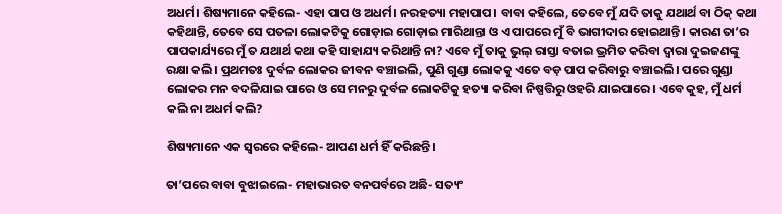ଅଧର୍ମ। ଶିଷ୍ୟମାନେ କହିଲେ- ଏହା ପାପ ଓ ଅଧର୍ମ। ନରହତ୍ୟା ମହାପାପ। ବାବା କହିଲେ, ତେବେ ମୁଁ ଯଦି ତାକୁ ଯଥାର୍ଥ ବା ଠିକ୍ କଥା କହିଥାନ୍ତି, ତେବେ ସେ ପତଳା ଲୋକଟିକୁ ଗୋଡ଼ାଇ ଗୋଡ଼ାଇ ମାରିଥାନ୍ତା ଓ ଏ ପାପରେ ମୁଁ ବି ଭାଗୀଦାର ହୋଇଥାନ୍ତି। କାରଣ ତା’ର ପାପକାର୍ଯ୍ୟରେ ମୁଁ ତ ଯଥାର୍ଥ କଥା କହି ସାହାଯ୍ୟ କରିଥାନ୍ତି ନା? ଏବେ ମୁଁ ତାକୁ ଭୁଲ୍ ରାସ୍ତା ବତାଇ ଭ୍ରମିତ କରିବା ଦ୍ବାରା ଦୁଇଜଣଙ୍କୁ ରକ୍ଷା କଲି। ପ୍ରଥମତଃ ଦୁର୍ବଳ ଲୋକର ଜୀବନ ବଞ୍ଚାଇଲି, ପୁଣି ଗୁଣ୍ଡା ଲୋକକୁ ଏତେ ବଡ଼ ପାପ କରିବାରୁ ବଞ୍ଚାଇଲି। ପରେ ଗୁଣ୍ଡା ଲୋକର ମନ ବଦଳିଯାଇ ପାରେ ଓ ସେ ମନରୁ ଦୁର୍ବଳ ଲୋକଟିକୁ ହତ୍ୟା କରିବା ନିଷ୍ପତ୍ତିରୁ ଓହରି ଯାଇପାରେ। ଏବେ କୁହ, ମୁଁ ଧର୍ମ କଲି ନା ଅଧର୍ମ କଲି?

ଶିଷ୍ୟମାନେ ଏକ ସ୍ବରରେ କହିଲେ- ଆପଣ ଧର୍ମ ହିଁ କରିଛନ୍ତି।

ତା’ପରେ ବାବା ବୁଝାଇଲେ- ମହାଭାରତ ବନପର୍ବରେ ଅଛି- ସତ୍ୟଂ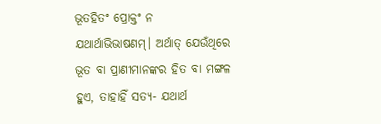ଭୂତହିତଂ ପ୍ରୋକ୍ତଂ ନ ଯଥାର୍ଥାଭିଭାଷଣମ୍। ଅର୍ଥାତ୍ ଯେଉଁଥିରେ ଭୂତ ବା ପ୍ରାଣୀମାନଙ୍କର ହିତ ବା ମଙ୍ଗଳ ହୁଏ, ତାହାହିଁ ସତ୍ୟ- ଯଥାର୍ଥ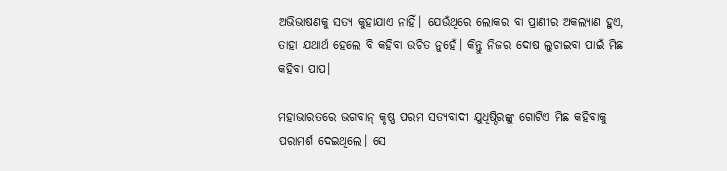ଅଭିଭାଷଣକୁ ସତ୍ୟ କୁହାଯାଏ ନାହିଁ। ଯେଉଁଥିରେ ଲୋକର ବା ପ୍ରାଣୀର ଅକଲ୍ୟାଣ ହୁଏ, ତାହା ଯଥାର୍ଥ ହେଲେ ବି କହିବା ଉଚିତ ନୁହେଁ। କିନ୍ତୁ ନିଜର ଦୋଷ ଲୁଚାଇବା ପାଇଁ ମିଛ କହିବା ପାପ।

ମହାଭାରତରେ ଭଗବାନ୍ କୃଷ୍ଣ ପରମ ସତ୍ୟବାଦୀ ଯୁଧିଷ୍ଠିରଙ୍କୁ ଗୋଟିଏ ମିଛ କହିବାକୁ ପରାମର୍ଶ ଦେଇଥିଲେ। ସେ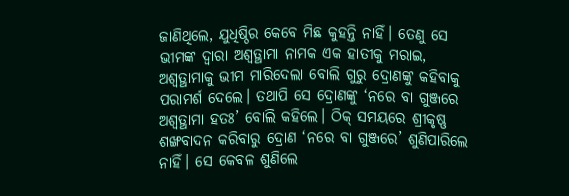ଜାଣିଥିଲେ, ଯୁଧିଷ୍ଠିର କେବେ ମିଛ କୁହନ୍ତି ନାହିଁ। ତେଣୁ ସେ ଭୀମଙ୍କ ଦ୍ବାରା ଅଶ୍ବତ୍ଥାମା ନାମକ ଏକ ହାତୀକୁ ମରାଇ, ଅଶ୍ବତ୍ଥାମାକୁ ଭୀମ ମାରିଦେଲା ବୋଲି ଗୁରୁ ଦ୍ରୋଣଙ୍କୁ କହିବାକୁ ପରାମର୍ଶ ଦେଲେ। ତଥାପି ସେ ଦ୍ରୋଣଙ୍କୁ ‘ନରେ ବା ଗୁଞ୍ଜରେ ଅଶ୍ବତ୍ଥାମା ହତଃ’ ବୋଲି କହିଲେ। ଠିକ୍ ସମୟରେ ଶ୍ରୀକୃଷ୍ଣ ଶଙ୍ଖବାଦନ କରିବାରୁ ଦ୍ରୋଣ ‘ନରେ ବା ଗୁଞ୍ଜରେ’ ଶୁଣିପାରିଲେ ନାହିଁ। ସେ କେବଳ ଶୁଣିଲେ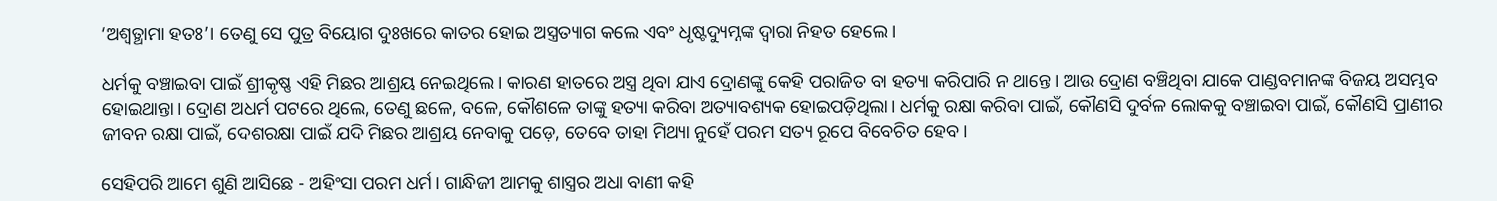‘ଅଶ୍ବତ୍ଥାମା ହତଃ’। ତେଣୁ ସେ ପୁତ୍ର ବିୟୋଗ ଦୁଃଖରେ କାତର ହୋଇ ଅସ୍ତ୍ରତ୍ୟାଗ କଲେ ଏବଂ ଧୃଷ୍ଟଦ୍ୟୁମ୍ନଙ୍କ ଦ୍ବାରା ନିହତ ହେଲେ।

ଧର୍ମକୁ ବଞ୍ଚାଇବା ପାଇଁ ଶ୍ରୀକୃଷ୍ଣ ଏହି ମିଛର ଆଶ୍ରୟ ନେଇଥିଲେ। କାରଣ ହାତରେ ଅସ୍ତ୍ର ଥିବା ଯାଏ ଦ୍ରୋଣଙ୍କୁ କେହି ପରାଜିତ ବା ହତ୍ୟା କରିପାରି ନ ଥାନ୍ତେ। ଆଉ ଦ୍ରୋଣ ବଞ୍ଚିଥିବା ଯାକେ ପାଣ୍ଡବମାନଙ୍କ ବିଜୟ ଅସମ୍ଭବ ହୋଇଥାନ୍ତା। ଦ୍ରୋଣ ଅଧର୍ମ ପଟରେ ଥିଲେ, ତେଣୁ ଛଳେ, ବଳେ, କୌଶଳେ ତାଙ୍କୁ ହତ୍ୟା କରିବା ଅତ୍ୟାବଶ୍ୟକ ହୋଇପଡ଼ିଥିଲା। ଧର୍ମକୁ ରକ୍ଷା କରିବା ପାଇଁ, କୌଣସି ଦୁର୍ବଳ ଲୋକକୁ ବଞ୍ଚାଇବା ପାଇଁ, କୌଣସି ପ୍ରାଣୀର ଜୀବନ ରକ୍ଷା ପାଇଁ, ଦେଶରକ୍ଷା ପାଇଁ ଯଦି ମିଛର ଆଶ୍ରୟ ନେବାକୁ ପଡ଼େ, ତେବେ ତାହା ମିଥ୍ୟା ନୁହେଁ ପରମ ସତ୍ୟ ରୂପେ ବିବେଚିତ ହେବ।

ସେହିପରି ଆମେ ଶୁଣି ଆସିଛେ - ଅହିଂସା ପରମ ଧର୍ମ। ଗାନ୍ଧିଜୀ ଆମକୁ ଶାସ୍ତ୍ରର ଅଧା ବାଣୀ କହି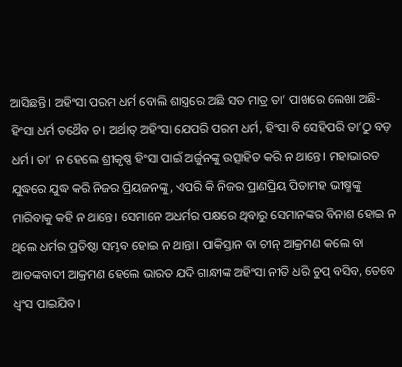ଆସିଛନ୍ତି। ଅହିଂସା ପରମ ଧର୍ମ ବୋଲି ଶାସ୍ତ୍ରରେ ଅଛି ସତ ମାତ୍ର ତା’ ପାଖରେ ଲେଖା ଅଛି- ହିଂସା ଧର୍ମ ତଥୈବ ଚ। ଅର୍ଥାତ୍ ଅହିଂସା ଯେପରି ପରମ ଧର୍ମ, ହିଂସା ବି ସେହିପରି ତା’ଠୁ ବଡ଼ ଧର୍ମ। ତା’ ନ ହେଲେ ଶ୍ରୀକୃଷ୍ଣ ହିଂସା ପାଇଁ ଅର୍ଜୁନଙ୍କୁ ଉତ୍ସାହିତ କରି ନ ଥାନ୍ତେ। ମହାଭାରତ ଯୁଦ୍ଧରେ ଯୁଦ୍ଧ କରି ନିଜର ପ୍ରିୟଜନଙ୍କୁ, ଏପରି କି ନିଜର ପ୍ରାଣପ୍ରିୟ ପିତାମହ ଭୀଷ୍ମଙ୍କୁ ମାରିବାକୁ କହି ନ ଥାନ୍ତେ। ସେମାନେ ଅଧର୍ମର ପକ୍ଷରେ ଥିବାରୁ ସେମାନଙ୍କର ବିନାଶ ହୋଇ ନ ଥିଲେ ଧର୍ମର ପ୍ରତିଷ୍ଠା ସମ୍ଭବ ହୋଇ ନ ଥାନ୍ତା। ପାକିସ୍ତାନ ବା ଚୀନ୍ ଆକ୍ରମଣ କଲେ ବା ଆତଙ୍କବାଦୀ ଆକ୍ରମଣ ହେଲେ ଭାରତ ଯଦି ଗାନ୍ଧୀଙ୍କ ଅହିଂସା ନୀତି ଧରି ଚୁପ୍ ବସିବ, ତେବେ ଧ୍ବଂସ ପାଇଯିବ।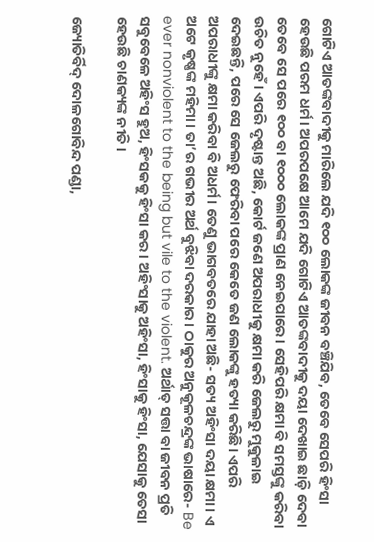ଗୋଟିଏ ଆତଙ୍କବାଦୀକୁ ମାରିଲେ ଯଦି ୧୦୦ ଲୋକଙ୍କ ଜୀବନ ବଞ୍ଚିଯିବ, ତେବେ ସେପରି ହିଂସା ହେଉଛି ପରମ ଧର୍ମ। ଅପରପକ୍ଷେ ଆମେ ଯଦି ଗୋଟିଏ ଆତଙ୍କବାଦୀକୁ ଦୟା ଦେଖାଇ ଛାଡ଼ି ଦେବା ତେବେ ସେ ପରେ ୧୦୦ ବା ୧୦୦୦ ଲୋକଙ୍କ ପ୍ରାଣ ନେଇପାରେ। ସେହିପରି କ୍ଷମା ବି ସମସ୍ତଙ୍କୁ କରିବା ଉଚିତ ନୁହେଁ। ଏପରି ଦୃଷ୍ଟାନ୍ତ ଅଛି, କୋର୍ଟ ଜଣେ ଅପରାଧୀକୁ କ୍ଷମା କରି ଜେଲରୁ ମୁକୁଳାଇ ଦେଇଛନ୍ତି, ପରେ ସେ ଜେଲରୁ ଫେରିବା ପରେ କେତେ ଜଣ ଲୋକଙ୍କୁ ହତ୍ୟା କରିଛି। ଏପରି ଅପରାଧୀଙ୍କୁ କ୍ଷମା କରିବା ବି ଅଧର୍ମ। ତେଣୁ ଭାଗବତରେ ଯାହା ଅଛି- ସତ୍ୟ ଅହିଂସା ଦୟା କ୍ଷମା। ଏ ଅଟେ କୃଷ୍ଣଙ୍କ ମହିମା। ତା’ର ଗଭୀର ଅର୍ଥ ବୁଝିବା ଦରକାର। ଠାକୁର ଅନୁକୂଳଚନ୍ଦ୍ରଙ୍କ ଭାଷାରେ- Be ever nonviolent to the being but vile to the violent. ଅର୍ଥାତ୍ ସତ୍ତା ବା ଜୀବନ ପ୍ରତି ସବୁବେଳେ ଅହିଂସ ହୁଅ, ହିଂସକକୁ ହିଂସା କର। ଅହିଂସାକୁ ଅହିଂସା, ହିଂସାକୁ ହିଂସା, ଯେସାକୁ ତେସା ହେଉଛି ଚାଣକ୍ୟଙ୍କ ନୀତି।

ଜ୍ୟୋତିର୍ବିଦ୍ ଦୋଳଗୋବିନ୍ଦ ପଣ୍ଡା,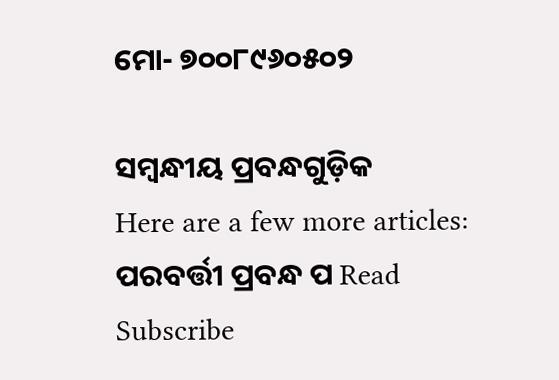ମୋ- ୭୦୦୮୯୬୦୫୦୨

ସମ୍ବନ୍ଧୀୟ ପ୍ରବନ୍ଧଗୁଡ଼ିକ
Here are a few more articles:
ପରବର୍ତ୍ତୀ ପ୍ରବନ୍ଧ ପ Read
Subscribe